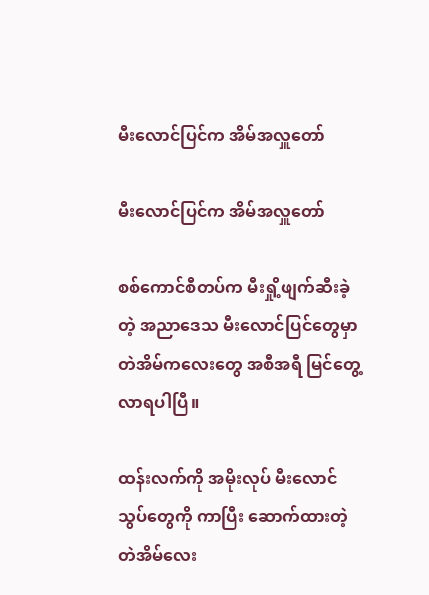မီးလောင်ပြင်က အိမ်အလှူတော်

မီးလောင်ပြင်က အိမ်အလှူတော်

စစ်ကောင်စီတပ်က မီးရှို့ဖျက်ဆီးခဲ့တဲ့ အညာဒေသ မီးလောင်ပြင်တွေမှာ တဲအိမ်ကလေးတွေ အစီအရီ မြင်တွေ့လာရပါပြီ။

ထန်းလက်ကို အမိုးလုပ် မီးလောင်သွပ်တွေကို ကာပြီး ဆောက်ထားတဲ့ တဲအိမ်လေး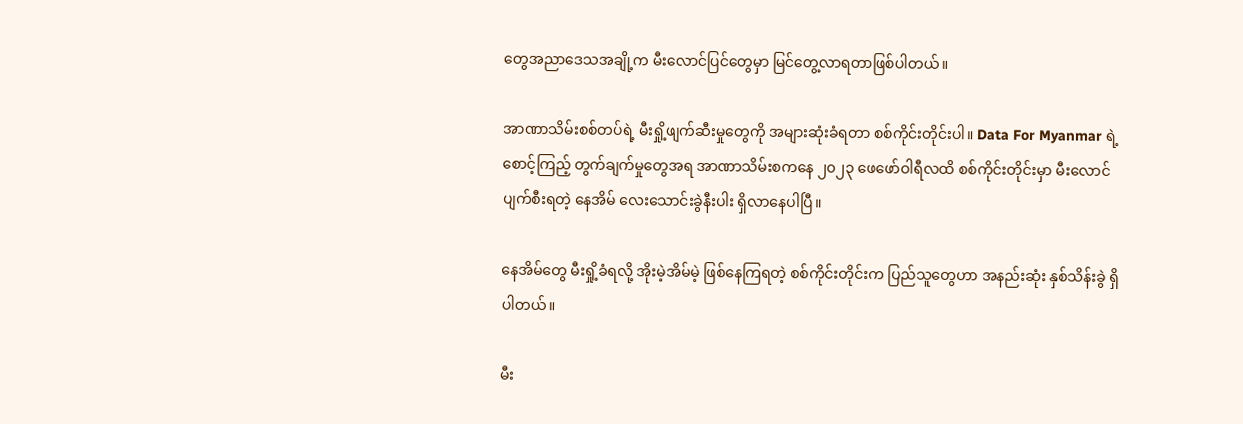တွေအညာဒေသအချို့က မီးလောင်ပြင်တွေမှာ မြင်တွေ့လာရတာဖြစ်ပါတယ်။

အာဏာသိမ်းစစ်တပ်ရဲ့ မီးရှို့ဖျက်ဆီးမှုတွေကို အများဆုံးခံရတာ စစ်ကိုင်းတိုင်းပါ။ Data For Myanmar ရဲ့ စောင့်ကြည့် တွက်ချက်မှုတွေအရ အာဏာသိမ်းစကနေ ၂၀၂၃ ဖေဖော်ဝါရီလထိ စစ်ကိုင်းတိုင်းမှာ မီးလောင်ပျက်စီးရတဲ့ နေအိမ် လေးသောင်းခွဲနီးပါး ရှိလာနေပါပြီ။

နေအိမ်တွေ မီးရှို့ခံရလို့ အိုးမဲ့အိမ်မဲ့ ဖြစ်နေကြရတဲ့ စစ်ကိုင်းတိုင်းက ပြည်သူတွေဟာ အနည်းဆုံး နှစ်သိန်းခွဲ ရှိပါတယ်။

မီး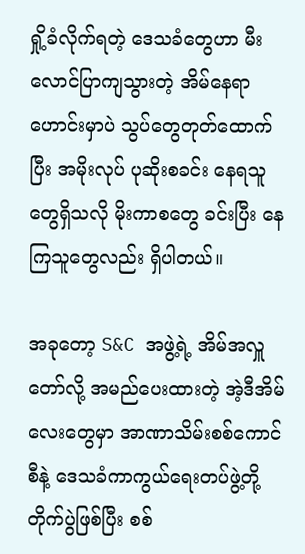ရှို့ခံလိုက်ရတဲ့ ဒေသခံတွေဟာ မီးလောင်ပြာကျသွားတဲ့ အိမ်နေရာဟောင်းမှာပဲ သွပ်တွေတုတ်ထောက်ပြီး အမိုးလုပ် ပုဆိုးစခင်း နေရသူတွေရှိသလို မိုးကာစတွေ ခင်းပြီး နေကြသူတွေလည်း ရှိပါတယ်။

အခုတော့ S&C အဖွဲ့ရဲ့ အိမ်အလှူတော်လို့ အမည်ပေးထားတဲ့ အဲ့ဒီအိမ်လေးတွေမှာ အာဏာသိမ်းစစ်ကောင်စီနဲ့ ဒေသခံကာကွယ်ရေးတပ်ဖွဲ့တို့ တိုက်ပွဲဖြစ်ပြီး စစ်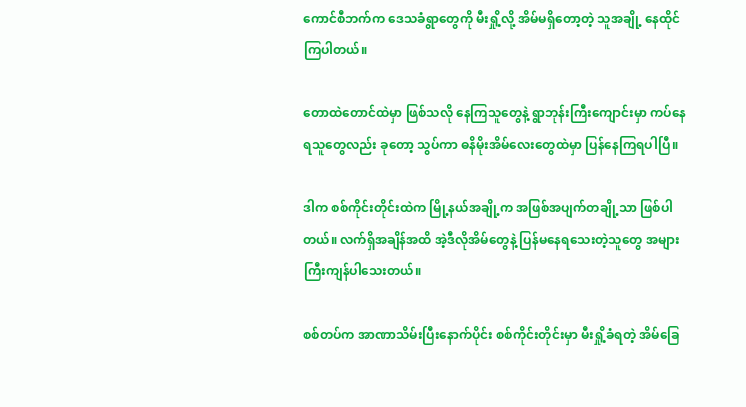ကောင်စီဘက်က ဒေသခံရွာတွေကို မီးရှို့လို့ အိမ်မရှိတော့တဲ့ သူအချို့ နေထိုင်ကြပါတယ်။

တောထဲတောင်ထဲမှာ ဖြစ်သလို နေကြသူတွေနဲ့ ရွာဘုန်းကြီးကျောင်းမှာ ကပ်နေရသူတွေလည်း ခုတော့ သွပ်ကာ ဓနိမိုးအိမ်လေးတွေထဲမှာ ပြန်နေကြရပါပြီ။

ဒါက စစ်ကိုင်းတိုင်းထဲက မြို့နယ်အချို့က အဖြစ်အပျက်တချို့သာ ဖြစ်ပါတယ်။ လက်ရှိအချိန်အထိ အဲ့ဒီလိုအိမ်တွေနဲ့ ပြန်မနေရသေးတဲ့သူတွေ အများကြီးကျန်ပါသေးတယ်။

စစ်တပ်က အာဏာသိမ်းပြီးနောက်ပိုင်း စစ်ကိုင်းတိုင်းမှာ မီးရှို့ခံရတဲ့ အိမ်ခြေ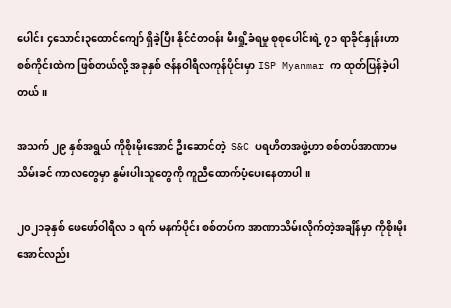ပေါင်း ၄သောင်း၃ထောင်ကျော် ရှိခဲ့ပြီး နိုင်ငံတဝန်း မီးရှို့ခံရမှု စုစုပေါင်းရဲ့ ၇၁ ရာခိုင်နှုန်းဟာ စစ်ကိုင်းထဲက ဖြစ်တယ်လို့ အခုနှစ် ဇန်နဝါရီလကုန်ပိုင်းမှာ ISP Myanmar က ထုတ်ပြန်ခဲ့ပါတယ်။

အသက် ၂၉ နှစ်အရွယ် ကိုစိုးမိုးအောင် ဦးဆောင်တဲ့  S&C ပရဟိတအဖွဲ့ဟာ စစ်တပ်အာဏာမသိမ်းခင် ကာလတွေမှာ နွမ်းပါးသူတွေကို ကူညီထောက်ပံ့ပေးနေတာပါ။

၂၀၂၁ခုနှစ် ဖေဖော်ဝါရီလ ၁ ရက် မနက်ပိုင်း စစ်တပ်က အာဏာသိမ်းလိုက်တဲ့အချိန်မှာ ကိုစိုးမိုးအောင်လည်း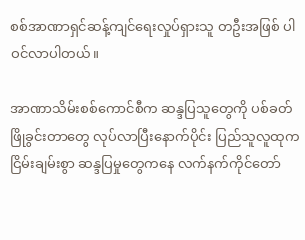စစ်အာဏာရှင်ဆန့်ကျင်ရေးလှုပ်ရှားသူ တဦးအဖြစ် ပါဝင်လာပါတယ်။

အာဏာသိမ်းစစ်ကောင်စီက ဆန္ဒပြသူတွေကို ပစ်ခတ်ဖြိုခွင်းတာတွေ လုပ်လာပြီးနောက်ပိုင်း ပြည်သူလူထုက ငြိမ်းချမ်းစွာ ဆန္ဒပြမှုတွေကနေ လက်နက်ကိုင်တော်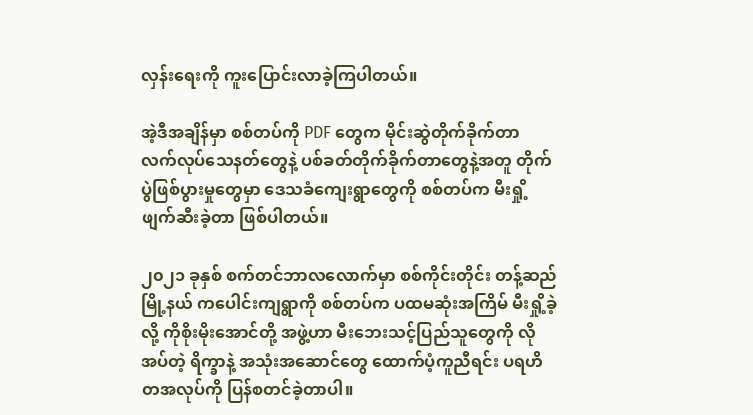လှန်းရေးကို ကူးပြောင်းလာခဲ့ကြပါတယ်။

အဲ့ဒီအချိန်မှာ စစ်တပ်ကို PDF တွေက မိုင်းဆွဲတိုက်ခိုက်တာ လက်လုပ်သေနတ်တွေနဲ့ ပစ်ခတ်တိုက်ခိုက်တာတွေနဲ့အတူ တိုက်ပွဲဖြစ်ပွားမှုတွေမှာ ဒေသခံကျေးရွာတွေကို စစ်တပ်က မီးရှို့ဖျက်ဆီးခဲ့တာ ဖြစ်ပါတယ်။

၂၀၂၁ ခုနှစ် စက်တင်ဘာလလောက်မှာ စစ်ကိုင်းတိုင်း တန့်ဆည်မြို့နယ် ကပေါင်းကျရွာကို စစ်တပ်က ပထမဆုံးအကြိမ် မီးရှို့ခဲ့လို့ ကိုစိုးမိုးအောင်တို့ အဖွဲ့ဟာ မီးဘေးသင့်ပြည်သူတွေကို လိုအပ်တဲ့ ရိက္ခာနဲ့ အသုံးအဆောင်တွေ ထောက်ပံ့ကူညီရင်း ပရဟိတအလုပ်ကို ပြန်စတင်ခဲ့တာပါ။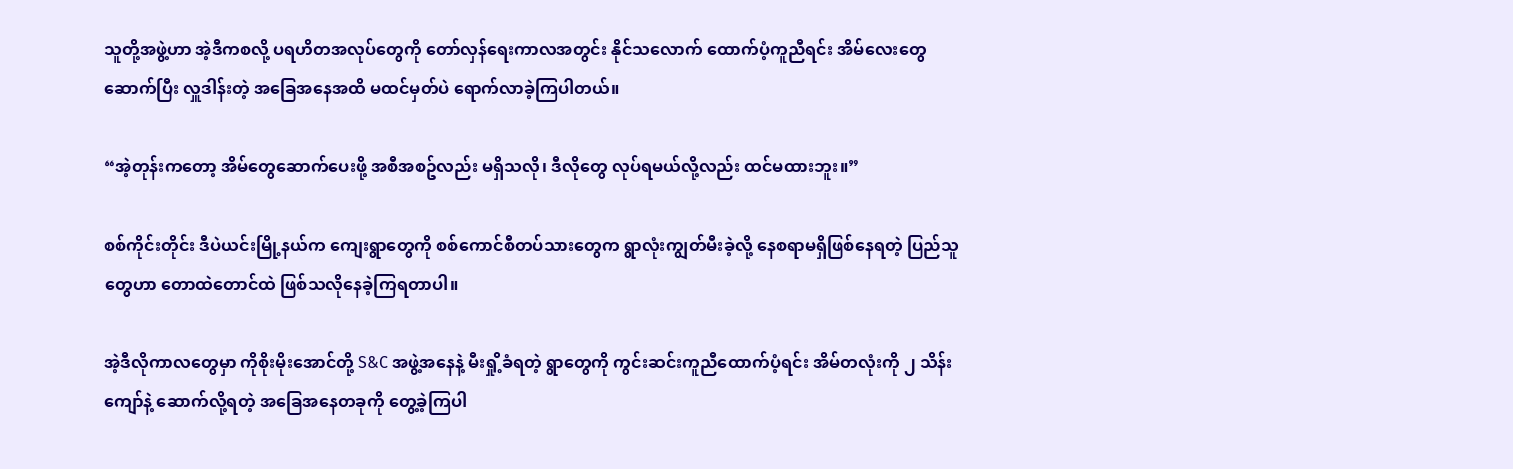သူတို့အဖွဲ့ဟာ အဲ့ဒီကစလို့ ပရဟိတအလုပ်တွေကို တော်လှန်ရေးကာလအတွင်း နိုင်သလောက် ထောက်ပံ့ကူညီရင်း အိမ်လေးတွေဆောက်ပြီး လှူဒါန်းတဲ့ အခြေအနေအထိ မထင်မှတ်ပဲ ရောက်လာခဲ့ကြပါတယ်။

“အဲ့တုန်းကတော့ အိမ်တွေဆောက်ပေးဖို့ အစီအစဥ်လည်း မရှိသလို၊ ဒီလိုတွေ လုပ်ရမယ်လို့လည်း ထင်မထားဘူး။”

စစ်ကိုင်းတိုင်း ဒီပဲယင်းမြို့နယ်က ကျေးရွာတွေကို စစ်ကောင်စီတပ်သားတွေက ရွာလုံးကျွတ်မီးခဲ့လို့ နေစရာမရှိဖြစ်နေရတဲ့ ပြည်သူတွေဟာ တောထဲတောင်ထဲ ဖြစ်သလိုနေခဲ့ကြရတာပါ။

အဲ့ဒီလိုကာလတွေမှာ ကိုစိုးမိုးအောင်တို့ S&C အဖွဲ့အနေနဲ့ မီးရှို့ခံရတဲ့ ရွာတွေကို ကွင်းဆင်းကူညီထောက်ပံ့ရင်း အိမ်တလုံးကို ၂ သိန်းကျော်နဲ့ ဆောက်လို့ရတဲ့ အခြေအနေတခုကို တွေ့ခဲ့ကြပါ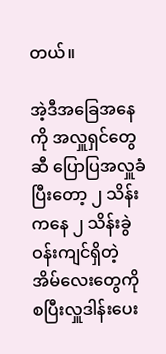တယ်။

အဲ့ဒီအခြေအနေကို အလှူရှင်တွေဆီ ပြောပြအလှူခံပြီးတော့ ၂ သိန်းကနေ ၂ သိန်းခွဲဝန်းကျင်ရှိတဲ့ အိမ်လေးတွေကို စပြီးလှူဒါန်းပေး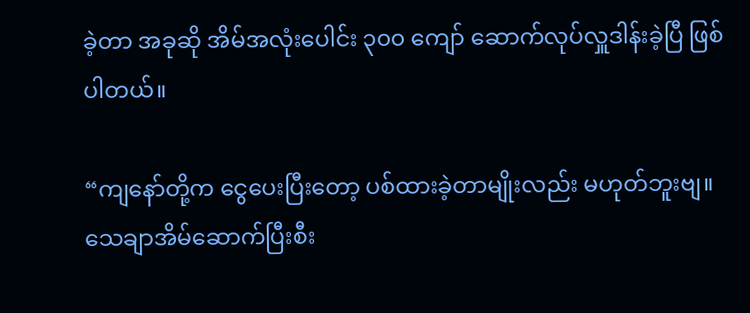ခဲ့တာ အခုဆို အိမ်အလုံးပေါင်း ၃၀၀ ကျော် ဆောက်လုပ်လှူဒါန်းခဲ့ပြီ ဖြစ်ပါတယ်။

“ကျနော်တို့က ငွေပေးပြီးတော့ ပစ်ထားခဲ့တာမျိုးလည်း မဟုတ်ဘူးဗျ။ သေချာအိမ်ဆောက်ပြီးစီး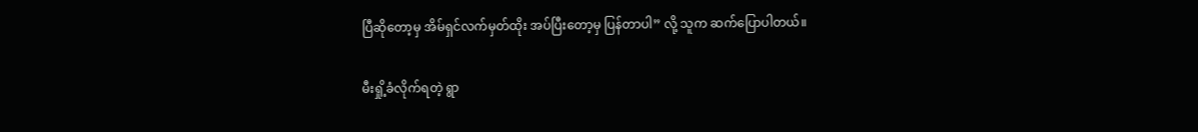ပြီဆိုတော့မှ အိမ်ရှင်လက်မှတ်ထိုး အပ်ပြီးတော့မှ ပြန်တာပါ” လို့ သူက ဆက်ပြောပါတယ်။

မီးရှို့ခံလိုက်ရတဲ့ ရွာ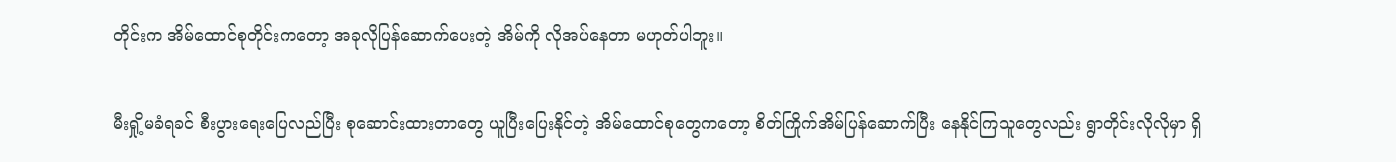တိုင်းက အိမ်ထောင်စုတိုင်းကတော့ အခုလိုပြန်ဆောက်ပေးတဲ့ အိမ်ကို လိုအပ်နေတာ မဟုတ်ပါဘူး။

မီးရှို့မခံရခင် စီးပွားရေးပြေလည်ပြီး စုဆောင်းထားတာတွေ ယူပြီးပြေးနိုင်တဲ့ အိမ်ထောင်စုတွေကတော့ စိတ်ကြိုက်အိမ်ပြန်ဆောက်ပြီး နေနိုင်ကြသူတွေလည်း ရွာတိုင်းလိုလိုမှာ ရှိ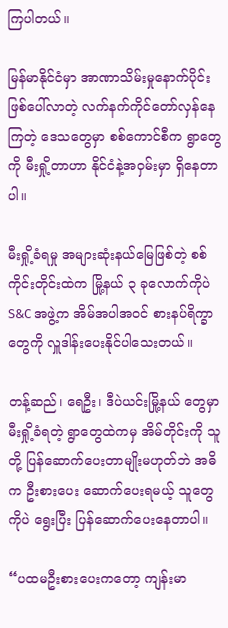ကြပါတယ်။

မြန်မာနိုင်ငံမှာ အာဏာသိမ်းမှုနောက်ပိုင်း ဖြစ်ပေါ်လာတဲ့ လက်နက်ကိုင်တော်လှန်နေကြတဲ့ ဒေသတွေမှာ စစ်ကောင်စီက ရွာတွေကို မီးရှို့တာဟာ နိုင်ငံနဲ့အဝှမ်းမှာ ရှိနေတာပါ။

မီးရှို့ခံရမှု အများဆုံးနယ်မြေဖြစ်တဲ့ စစ်ကိုင်းတိုင်းထဲက မြို့နယ် ၃ ခုလောက်ကိုပဲ S&C အဖွဲ့က အိမ်အပါအဝင် စားနပ်ရိက္ခာတွေကို လှူဒါန်းပေးနိုင်ပါသေးတယ်။

တန့်ဆည်၊ ရေဦး၊ ဒီပဲယင်းမြို့နယ် တွေမှာ မီးရှို့ခံရတဲ့ ရွာတွေထဲကမှ အိမ်တိုင်းကို သူတို့ ပြန်ဆောက်ပေးတာမျိုးမဟုတ်ဘဲ အဓိက ဦးစားပေး ဆောက်ပေးရမယ့် သူတွေကိုပဲ ရွေးပြီး ပြန်ဆောက်ပေးနေတာပါ။

“ပထမဦးစားပေးကတော့ ကျန်းမာ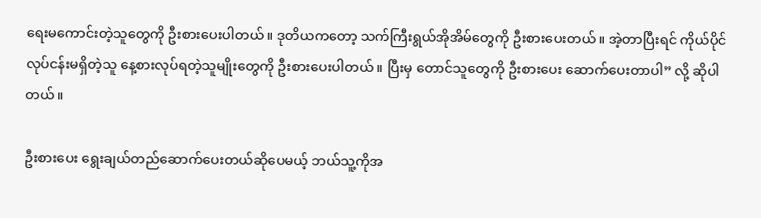ရေးမကောင်းတဲ့သူတွေကို ဦးစားပေးပါတယ်။ ဒုတိယကတော့ သက်ကြီးရွယ်အိုအိမ်တွေကို ဦးစားပေးတယ်။ အဲ့တာပြီးရင် ကိုယ်ပိုင်လုပ်ငန်းမရှိတဲ့သူ နေ့စားလုပ်ရတဲ့သူမျိုးတွေကို ဦးစားပေးပါတယ်။ ပြီးမှ တောင်သူတွေကို ဦးစားပေး ဆောက်ပေးတာပါ” လို့ ဆိုပါတယ်။

ဦးစားပေး ရွေးချယ်တည်ဆောက်ပေးတယ်ဆိုပေမယ့် ဘယ်သူ့ကိုအ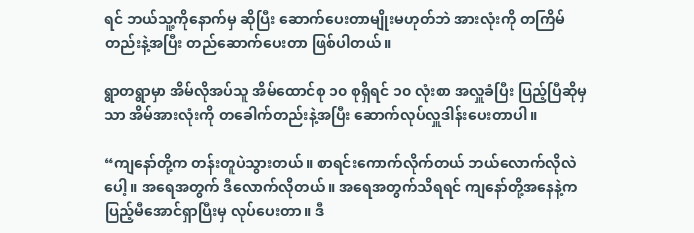ရင် ဘယ်သူ့ကိုနောက်မှ ဆိုပြီး ဆောက်ပေးတာမျိုးမဟုတ်ဘဲ အားလုံးကို တကြိမ်တည်းနဲ့အပြီး တည်ဆောက်ပေးတာ ဖြစ်ပါတယ်။

ရွာတရွာမှာ အိမ်လိုအပ်သူ အိမ်ထောင်စု ၁၀ စုရှိရင် ၁၀ လုံးစာ အလှူခံပြီး ပြည့်ပြီဆိုမှသာ အိမ်အားလုံးကို တခေါက်တည်းနဲ့အပြီး ဆောက်လုပ်လှူဒါန်းပေးတာပါ။

“ကျနော်တို့က တန်းတူပဲသွားတယ်။ စာရင်းကောက်လိုက်တယ် ဘယ်လောက်လိုလဲပေါ့။ အရေအတွက် ဒီလောက်လိုတယ်။ အရေအတွက်သိရရင် ကျနော်တို့အနေနဲ့က ပြည့်မီအောင်ရှာပြီးမှ လုပ်ပေးတာ။ ဒီ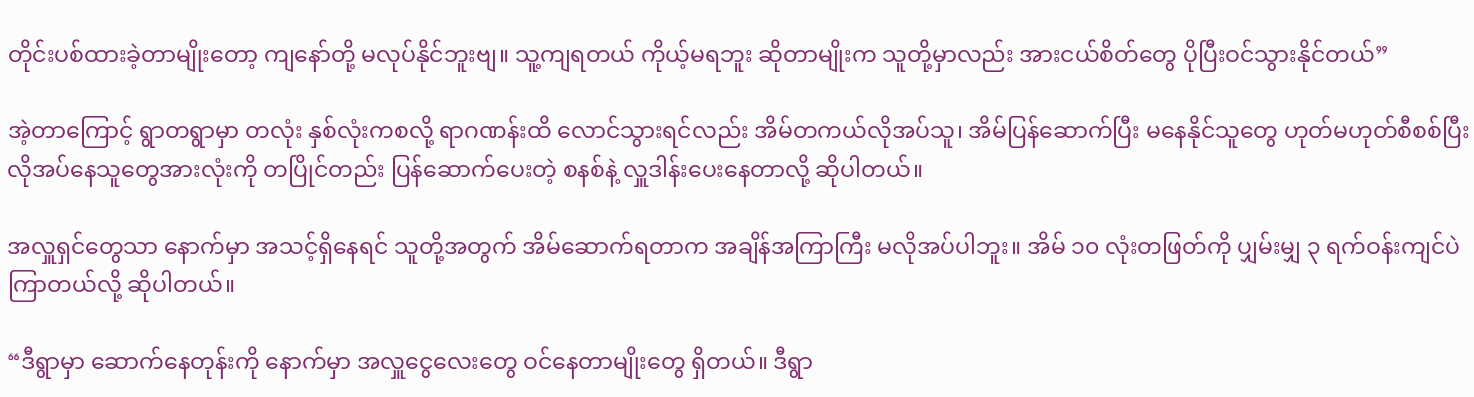တိုင်းပစ်ထားခဲ့တာမျိုးတော့ ကျနော်တို့ မလုပ်နိုင်ဘူးဗျ။ သူ့ကျရတယ် ကိုယ့်မရဘူး ဆိုတာမျိုးက သူတို့မှာလည်း အားငယ်စိတ်တွေ ပိုပြီးဝင်သွားနိုင်တယ်”

အဲ့တာကြောင့် ရွာတရွာမှာ တလုံး နှစ်လုံးကစလို့ ရာဂဏန်းထိ လောင်သွားရင်လည်း အိမ်တကယ်လိုအပ်သူ၊ အိမ်ပြန်ဆောက်ပြီး မနေနိုင်သူတွေ ဟုတ်မဟုတ်စီစစ်ပြီး လိုအပ်နေသူတွေအားလုံးကို တပြိုင်တည်း ပြန်ဆောက်ပေးတဲ့ စနစ်နဲ့ လှူဒါန်းပေးနေတာလို့ ဆိုပါတယ်။

အလှူရှင်တွေသာ နောက်မှာ အသင့်ရှိနေရင် သူတို့အတွက် အိမ်ဆောက်ရတာက အချိန်အကြာကြီး မလိုအပ်ပါဘူး။ အိမ် ၁၀ လုံးတဖြတ်ကို ပျှမ်းမျှ ၃ ရက်ဝန်းကျင်ပဲ ကြာတယ်လို့ ဆိုပါတယ်။

“ဒီရွာမှာ ဆောက်နေတုန်းကို နောက်မှာ အလှူငွေလေးတွေ ဝင်နေတာမျိုးတွေ ရှိတယ်။ ဒီရွာ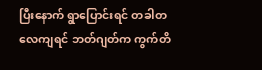ပြီးနောက် ရွာပြောင်းရင် တခါတလေကျရင် ဘတ်ဂျတ်က ကွက်တိ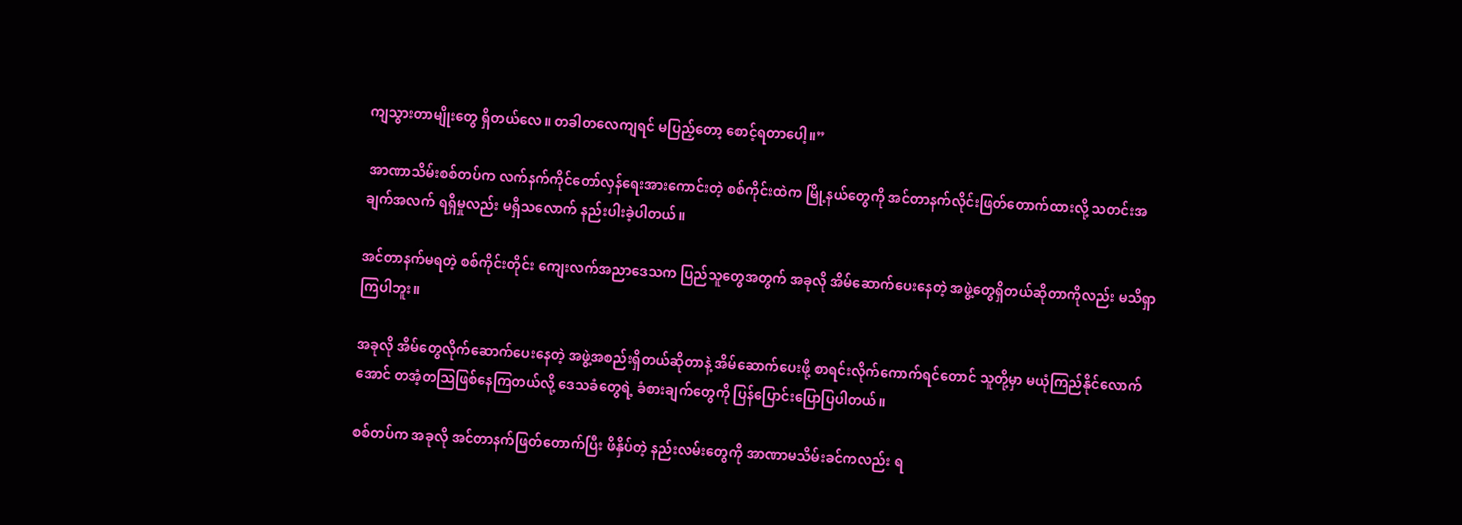ကျသွားတာမျိုးတွေ ရှိတယ်လေ။ တခါတလေကျရင် မပြည့်တော့ စောင့်ရတာပေါ့။”

 အာဏာသိမ်းစစ်တပ်က လက်နက်ကိုင်တော်လှန်ရေးအားကောင်းတဲ့ စစ်ကိုင်းထဲက မြို့နယ်တွေကို အင်တာနက်လိုင်းဖြတ်တောက်ထားလို့ သတင်းအချက်အလက် ရရှိမှုလည်း မရှိသလောက် နည်းပါးခဲ့ပါတယ်။

အင်တာနက်မရတဲ့ စစ်ကိုင်းတိုင်း ကျေးလက်အညာဒေသက ပြည်သူတွေအတွက် အခုလို အိမ်ဆောက်ပေးနေတဲ့ အဖွဲ့တွေရှိတယ်ဆိုတာကိုလည်း မသိရှာကြပါဘူး။

အခုလို အိမ်တွေလိုက်ဆောက်ပေးနေတဲ့ အဖွဲ့အစည်းရှိတယ်ဆိုတာနဲ့ အိမ်ဆောက်ပေးဖို့ စာရင်းလိုက်ကောက်ရင်တောင် သူတို့မှာ မယုံကြည်နိုင်လောက်အောင် တအံ့တသြဖြစ်နေကြတယ်လို့ ဒေသခံတွေရဲ့ ခံစားချက်တွေကို ပြန်ပြောင်းပြောပြပါတယ်။

စစ်တပ်က အခုလို အင်တာနက်ဖြတ်တောက်ပြီး ဖိနှိပ်တဲ့ နည်းလမ်းတွေကို အာဏာမသိမ်းခင်ကလည်း ရ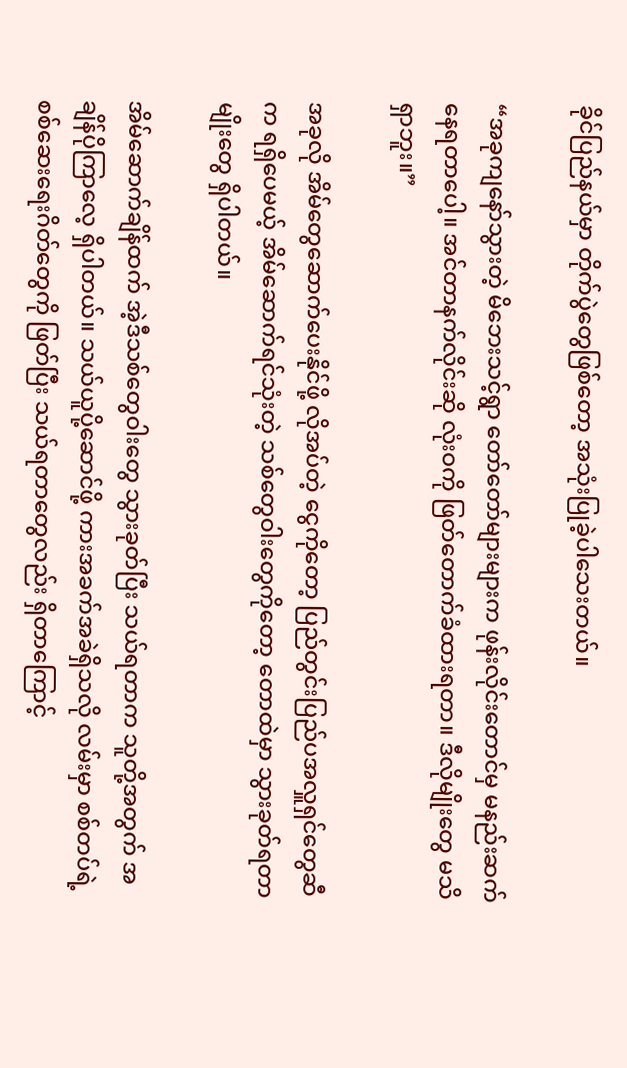ခိုင်ပြည်နယ်မှာ တိုက်ပွဲတွေဖြစ်တော့ အသုံးပြုခဲ့ပါသေးတယ်။

“အခုကျနော်သွားတဲ့ မိဘေးသင့်ရွာ တော်တော်များများက ဖုန်းလိုင်းတောင်မှ မနည်းဆက်နေရတာပေါ့။ အင်တာနက်လိုင်းဆို လုံးဝကို ဖြတ်တောက်ခံထားရတာ။ ဒီလိုမျိုးတွေ မသိရှာဘူး။”

အခုလို အိမ်တွေဆောက်ပေးနိုင်ဖို့ လိုအပ်တဲ့ ငွေကိုတော့ ပြည်တွင်းပြည်ပအလှူရှင်တွေဆီက ရရှိပေမယ့် အိမ်ဆောက်ရင်သုံးတဲ့ သစ်တွေဝါးတွေကိုတော့ တောထဲမှာ သွားခုတ်ရတာမျိုးတွေ ရှိပါတယ်။

အိမ်ဆောက်ချိန်ထက် အဲ့ဒီသစ်တွေဝါးတွေ သွားခုတ်ပြီး သယ်ရတာက သူတို့အတွက် အချိန်ပိုကြာလေ့ ရှိပါတယ်။ သယ်ယူပို့ဆောင်ဖို့ ကားအခက်အခဲရှိသလို လမ်းမှာ စစ်တပ်ရဲ့ စစ်ဆေးရေးဂိတ်တွေကို ဖြတ်ပြီး သယ်ရတာတွေလည်း ရှိတာကြောင့်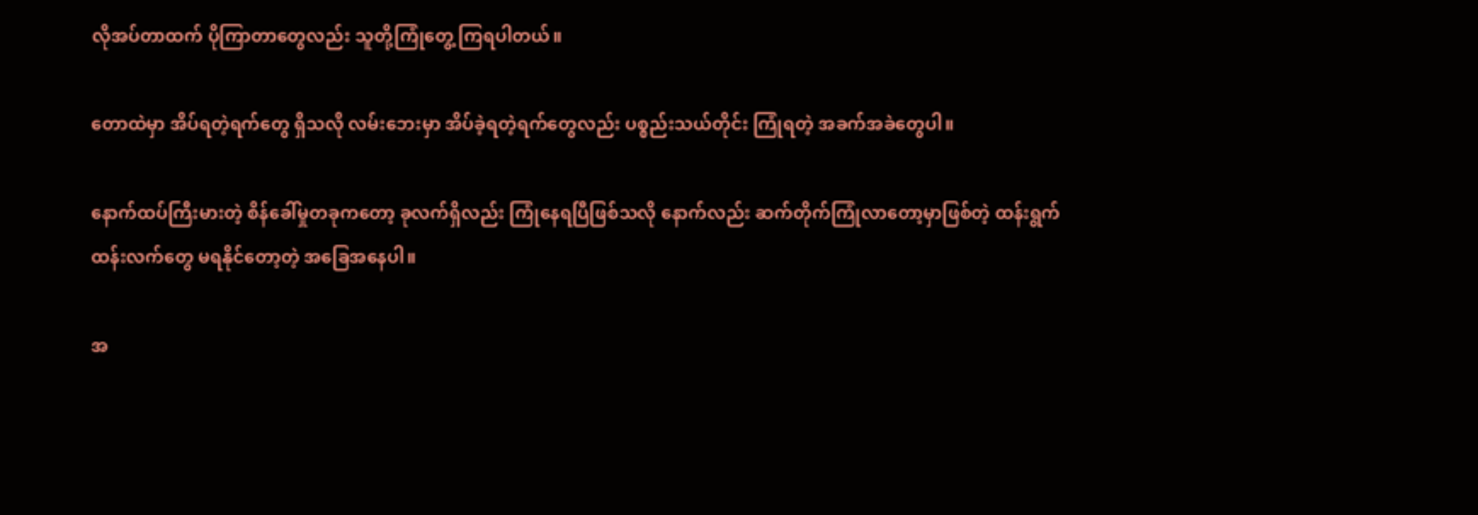လိုအပ်တာထက် ပိုကြာတာတွေလည်း သူတို့ကြုံတွေ့ ကြရပါတယ်။

တောထဲမှာ အိပ်ရတဲ့ရက်တွေ ရှိသလို လမ်းဘေးမှာ အိပ်ခဲ့ရတဲ့ရက်တွေလည်း ပစ္စည်းသယ်တိုင်း ကြုံရတဲ့ အခက်အခဲတွေပါ။

နောက်ထပ်ကြီးမားတဲ့ စိန်ခေါ်မှုတခုကတော့ ခုလက်ရှိလည်း ကြုံနေရပြီဖြစ်သလို နောက်လည်း ဆက်တိုက်ကြုံလာတော့မှာဖြစ်တဲ့ ထန်းရွက် ထန်းလက်တွေ မရနိုင်တော့တဲ့ အခြေအနေပါ။

အ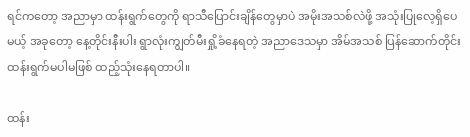ရင်ကတော့ အညာမှာ ထန်းရွက်တွေကို ရာသီပြောင်းချိန်တွေမှာပဲ အမိုးအသစ်လဲဖို့ အသုံးပြုလေ့ရှိပေမယ့် အခုတော့ နေ့တိုင်းနီးပါး ရွာလုံးကျွတ်မီးရှို့ခံနေရတဲ့ အညာဒေသမှာ အိမ်အသစ် ပြန်ဆောက်တိုင်း ထန်းရွက်မပါမဖြစ် ထည့်သုံးနေရတာပါ။

ထန်း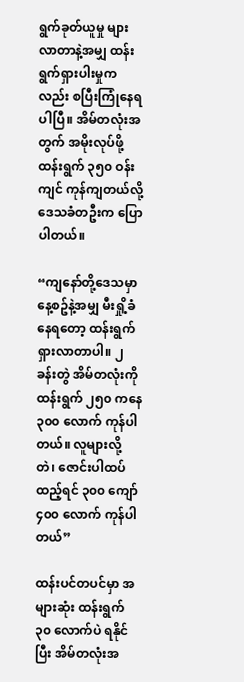ရွက်ခုတ်ယူမှု များလာတာနဲ့အမျှ ထန်းရွက်ရှားပါးမှုကလည်း စပြီးကြုံနေရပါပြီ။ အိမ်တလုံးအတွက် အမိုးလုပ်ဖို့ ထန်းရွက် ၃၅၀ ဝန်းကျင် ကုန်ကျတယ်လို့ ဒေသခံတဦးက ပြောပါတယ်။

“ကျနော်တို့ဒေသမှာ နေ့စဥ်နဲ့အမျှ မီးရှို့ခံနေရတော့ ထန်းရွက် ရှားလာတာပါ။ ၂ ခန်းတွဲ အိမ်တလုံးကို ထန်းရွက် ၂၅၀ ကနေ ၃၀၀ လောက် ကုန်ပါတယ်။ လူများလို့ တဲ၊ ဇောင်းပါထပ်ထည့်ရင် ၃၀၀ ကျော် ၄၀၀ လောက် ကုန်ပါတယ်”

ထန်းပင်တပင်မှာ အများဆုံး ထန်းရွက် ၃၀ လောက်ပဲ ရနိုင်ပြီး အိမ်တလုံးအ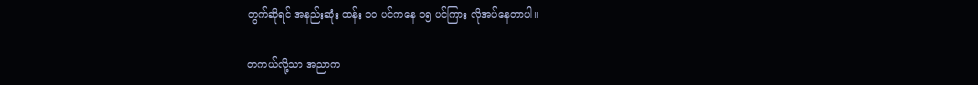တွက်ဆိုရင် အနည်းဆုံး ထန်း ၁၀ ပင်ကနေ ၁၅ ပင်ကြား လိုအပ်နေတာပါ။

တကယ်လို့သာ အညာက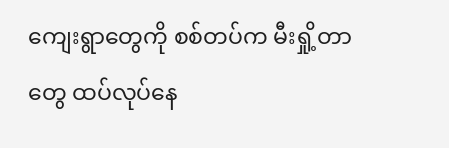ကျေးရွာတွေကို စစ်တပ်က မီးရှို့တာတွေ ထပ်လုပ်နေ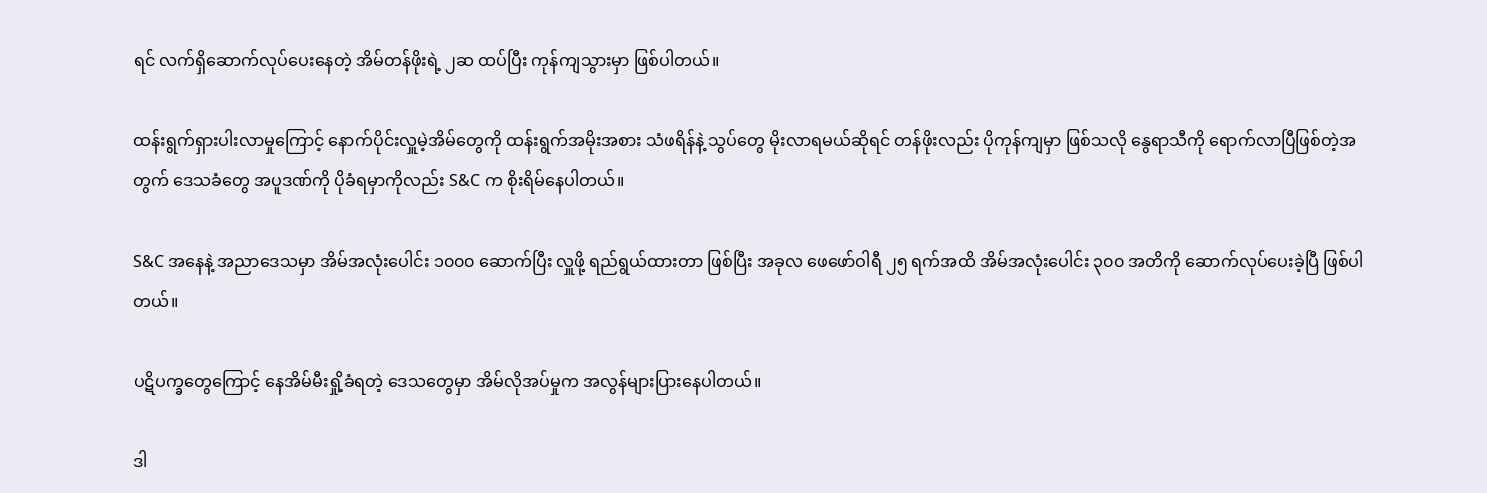ရင် လက်ရှိဆောက်လုပ်ပေးနေတဲ့ အိမ်တန်ဖိုးရဲ့ ၂ဆ ထပ်ပြီး ကုန်ကျသွားမှာ ဖြစ်ပါတယ်။

ထန်းရွက်ရှားပါးလာမှုကြောင့် နောက်ပိုင်းလှူမဲ့အိမ်တွေကို ထန်းရွက်အမိုးအစား သံဖရိန်နဲ့ သွပ်တွေ မိုးလာရမယ်ဆိုရင် တန်ဖိုးလည်း ပိုကုန်ကျမှာ ဖြစ်သလို နွေရာသီကို ရောက်လာပြီဖြစ်တဲ့အတွက် ဒေသခံတွေ အပူဒဏ်ကို ပိုခံရမှာကိုလည်း S&C က စိုးရိမ်နေပါတယ်။

S&C အနေနဲ့ အညာဒေသမှာ အိမ်အလုံးပေါင်း ၁၀၀၀ ဆောက်ပြီး လှူဖို့ ရည်ရွယ်ထားတာ ဖြစ်ပြီး အခုလ ဖေဖော်ဝါရီ ၂၅ ရက်အထိ အိမ်အလုံးပေါင်း ၃၀၀ အတိကို ဆောက်လုပ်ပေးခဲ့ပြီ ဖြစ်ပါတယ်။

ပဋိပက္ခတွေကြောင့် နေအိမ်မီးရှို့ခံရတဲ့ ဒေသတွေမှာ အိမ်လိုအပ်မှုက အလွန်များပြားနေပါတယ်။

ဒါ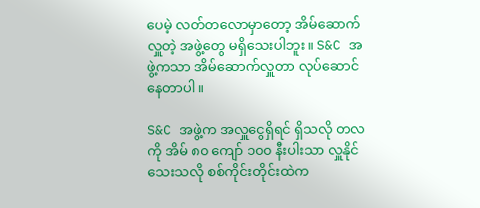ပေမဲ့ လတ်တလောမှာတော့ အိမ်ဆောက်လှူတဲ့ အဖွဲ့တွေ မရှိသေးပါဘူး။ S&C အဖွဲ့ကသာ အိမ်ဆောက်လှူတာ လုပ်ဆောင်နေတာပါ။

S&C အဖွဲ့က အလှူငွေရှိရင် ရှိသလို တလကို အိမ် ၈၀ ကျော် ၁၀၀ နီးပါးသာ လှူနိုင်သေးသလို စစ်ကိုင်းတိုင်းထဲက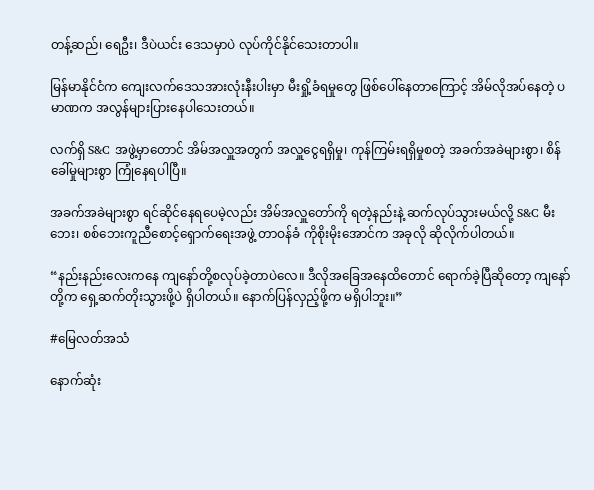တန့်ဆည်၊ ရေဦး၊ ဒီပဲယင်း ဒေသမှာပဲ လုပ်ကိုင်နိုင်သေးတာပါ။

မြန်မာနိုင်ငံက ကျေးလက်ဒေသအားလုံးနီးပါးမှာ မီးရှို့ခံရမှုတွေ ဖြစ်ပေါ်နေတာကြောင့် အိမ်လိုအပ်နေတဲ့ ပမာဏက အလွန်များပြားနေပါသေးတယ်။

လက်ရှိ S&C အဖွဲ့မှာတောင် အိမ်အလှူအတွက် အလှူငွေရရှိမှု၊ ကုန်ကြမ်းရရှိမှုစတဲ့ အခက်အခဲများစွာ၊ စိန်ခေါ်မှုများစွာ ကြုံနေရပါပြီ။

အခက်အခဲများစွာ ရင်ဆိုင်နေရပေမဲ့လည်း အိမ်အလှူတော်ကို ရတဲ့နည်းနဲ့ ဆက်လုပ်သွားမယ်လို့ S&C မီးဘေး၊ စစ်ဘေးကူညီစောင့်ရှောက်ရေးအဖွဲ့ တာဝန်ခံ ကိုစိုးမိုးအောင်က အခုလို ဆိုလိုက်ပါတယ်။

“နည်းနည်းလေးကနေ ကျနော်တို့စလုပ်ခဲ့တာပဲလေ။ ဒီလိုအခြေအနေထိတောင် ရောက်ခဲ့ပြီဆိုတော့ ကျနော်တို့က ရှေ့ဆက်တိုးသွားဖို့ပဲ ရှိပါတယ်။ နောက်ပြန်လှည့်ဖို့က မရှိပါဘူး။”

#မြေလတ်အသံ

နောက်ဆုံး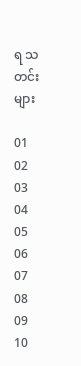ရ သတင်းများ

01
02
03
04
05
06
07
08
09
10